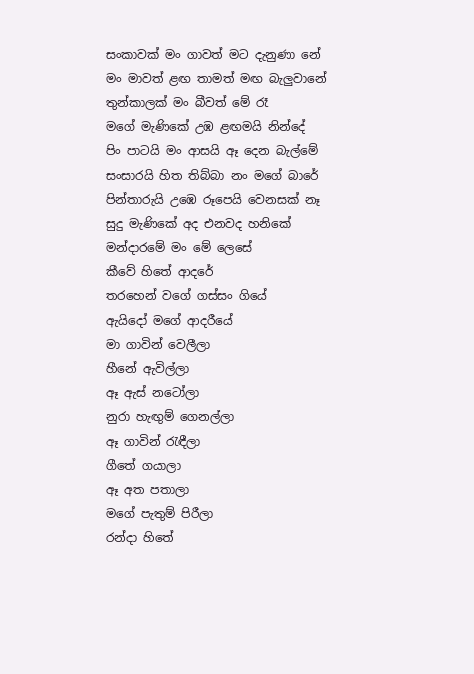සංකාවක් මං ගාවත් මට දැනුණා නේ
මං මාවත් ළඟ තාමත් මඟ බැලුවානේ
තුන්කාලක් මං බීවත් මේ රෑ
මගේ මැණිකේ උඹ ළඟමයි නින්දේ
පිං පාටයි මං ආසයි ඈ දෙන බැල්මේ
සංසාරයි හිත තිබ්බා නං මගේ බාරේ
පින්තාරුයි උඹෙ රූපෙයි වෙනසක් නෑ
සුදු මැණිකේ අද එනවද හනිකේ
මන්දාරමේ මං මේ ලෙසේ
කීවේ හිතේ ආදරේ
තරහෙන් වගේ ගස්සං ගියේ
ඇයිදෝ මගේ ආදරීයේ
මා ගාවින් වෙලීලා
හීනේ ඇවිල්ලා
ඈ ඇස් නටෝලා
නුරා හැඟුම් ගෙනල්ලා
ඈ ගාවින් රැඳීලා
ගීතේ ගයාලා
ඈ අත පතාලා
මගේ පැතුම් පිරීලා
රන්දා හිතේ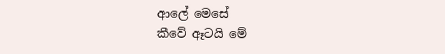ආලේ මෙසේ
කීවේ ඈටයි මේ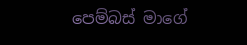පෙම්බස් මාගේ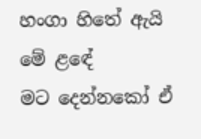හංගා හිතේ ඇයි මේ ළඳේ
මට දෙන්නකෝ ඒ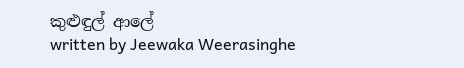කුළුඳුල් ආලේ
written by Jeewaka Weerasinghe